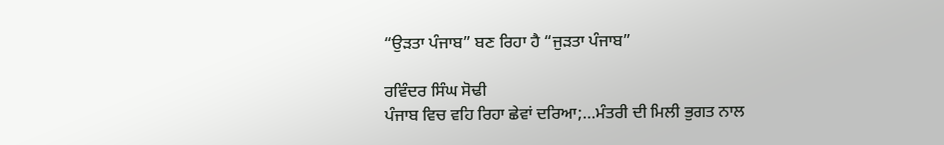“ਉੜਤਾ ਪੰਜਾਬ” ਬਣ ਰਿਹਾ ਹੈ “ਜੁੜਤਾ ਪੰਜਾਬ”

ਰਵਿੰਦਰ ਸਿੰਘ ਸੋਢੀ
ਪੰਜਾਬ ਵਿਚ ਵਹਿ ਰਿਹਾ ਛੇਵਾਂ ਦਰਿਆ;…ਮੰਤਰੀ ਦੀ ਮਿਲੀ ਭੁਗਤ ਨਾਲ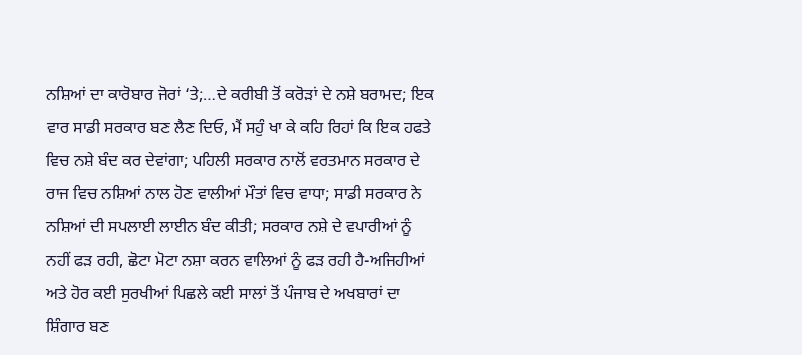ਨਸ਼ਿਆਂ ਦਾ ਕਾਰੋਬਾਰ ਜੋਰਾਂ ‘ਤੇ;…ਦੇ ਕਰੀਬੀ ਤੋਂ ਕਰੋੜਾਂ ਦੇ ਨਸ਼ੇ ਬਰਾਮਦ; ਇਕ ਵਾਰ ਸਾਡੀ ਸਰਕਾਰ ਬਣ ਲੈਣ ਦਿਓ, ਮੈਂ ਸਹੁੰ ਖਾ ਕੇ ਕਹਿ ਰਿਹਾਂ ਕਿ ਇਕ ਹਫਤੇ ਵਿਚ ਨਸ਼ੇ ਬੰਦ ਕਰ ਦੇਵਾਂਗਾ; ਪਹਿਲੀ ਸਰਕਾਰ ਨਾਲੋਂ ਵਰਤਮਾਨ ਸਰਕਾਰ ਦੇ ਰਾਜ ਵਿਚ ਨਸ਼ਿਆਂ ਨਾਲ ਹੋਣ ਵਾਲੀਆਂ ਮੌਤਾਂ ਵਿਚ ਵਾਧਾ; ਸਾਡੀ ਸਰਕਾਰ ਨੇ ਨਸ਼ਿਆਂ ਦੀ ਸਪਲਾਈ ਲਾਈਨ ਬੰਦ ਕੀਤੀ; ਸਰਕਾਰ ਨਸ਼ੇ ਦੇ ਵਪਾਰੀਆਂ ਨੂੰ ਨਹੀਂ ਫੜ ਰਹੀ, ਛੋਟਾ ਮੋਟਾ ਨਸ਼ਾ ਕਰਨ ਵਾਲਿਆਂ ਨੂੰ ਫੜ ਰਹੀ ਹੈ-ਅਜਿਹੀਆਂ ਅਤੇ ਹੋਰ ਕਈ ਸੁਰਖੀਆਂ ਪਿਛਲੇ ਕਈ ਸਾਲਾਂ ਤੋਂ ਪੰਜਾਬ ਦੇ ਅਖਬਾਰਾਂ ਦਾ ਸ਼ਿੰਗਾਰ ਬਣ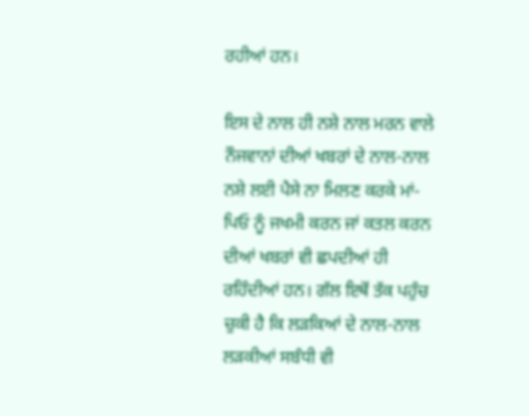ਰਹੀਆਂ ਹਨ।

ਇਸ ਦੇ ਨਾਲ ਹੀ ਨਸ਼ੇ ਨਾਲ ਮਰਨ ਵਾਲੇ ਨੌਜਵਾਨਾਂ ਦੀਆਂ ਖਬਰਾਂ ਦੇ ਨਾਲ-ਨਾਲ ਨਸ਼ੇ ਲਈ ਪੈਸੇ ਨਾ ਮਿਲਣ ਕਰਕੇ ਮਾਂ-ਪਿਓ ਨੂੰ ਜਖਮੀ ਕਰਨ ਜਾਂ ਕਤਲ ਕਰਨ ਦੀਆਂ ਖਬਰਾਂ ਵੀ ਛਪਦੀਆਂ ਹੀ ਰਹਿੰਦੀਆਂ ਹਨ। ਗੱਲ ਇਥੋਂ ਤੱਕ ਪਹੁੰਚ ਚੁਕੀ ਹੈ ਕਿ ਲੜਕਿਆਂ ਦੇ ਨਾਲ-ਨਾਲ ਲੜਕੀਆਂ ਸਬੰਧੀ ਵੀ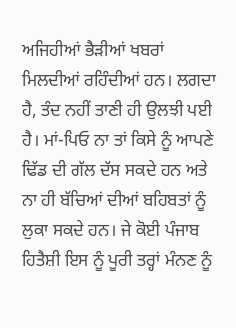ਅਜਿਹੀਆਂ ਭੈੜੀਆਂ ਖਬਰਾਂ ਮਿਲਦੀਆਂ ਰਹਿੰਦੀਆਂ ਹਨ। ਲਗਦਾ ਹੈ, ਤੰਦ ਨਹੀਂ ਤਾਣੀ ਹੀ ਉਲਝੀ ਪਈ ਹੈ। ਮਾਂ-ਪਿਓ ਨਾ ਤਾਂ ਕਿਸੇ ਨੂੰ ਆਪਣੇ ਢਿੱਡ ਦੀ ਗੱਲ ਦੱਸ ਸਕਦੇ ਹਨ ਅਤੇ ਨਾ ਹੀ ਬੱਚਿਆਂ ਦੀਆਂ ਬਹਿਬਤਾਂ ਨੂੰ ਲੁਕਾ ਸਕਦੇ ਹਨ। ਜੇ ਕੋਈ ਪੰਜਾਬ ਹਿਤੈਸ਼ੀ ਇਸ ਨੂੰ ਪੂਰੀ ਤਰ੍ਹਾਂ ਮੰਨਣ ਨੂੰ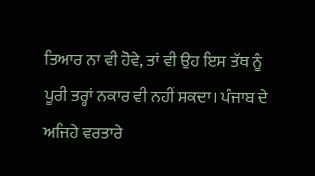ਤਿਆਰ ਨਾ ਵੀ ਹੋਵੇ, ਤਾਂ ਵੀ ਉਹ ਇਸ ਤੱਥ ਨੂੰ ਪੂਰੀ ਤਰ੍ਹਾਂ ਨਕਾਰ ਵੀ ਨਹੀਂ ਸਕਦਾ। ਪੰਜਾਬ ਦੇ ਅਜਿਹੇ ਵਰਤਾਰੇ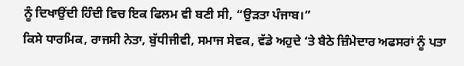ਨੂੰ ਦਿਖਾਉਂਦੀ ਹਿੰਦੀ ਵਿਚ ਇਕ ਫਿਲਮ ਵੀ ਬਣੀ ਸੀ, “ਉੜਤਾ ਪੰਜਾਬ।”
ਕਿਸੇ ਧਾਰਮਿਕ, ਰਾਜਸੀ ਨੇਤਾ, ਬੁੱਧੀਜੀਵੀ, ਸਮਾਜ ਸੇਵਕ, ਵੱਡੇ ਅਹੁਦੇ ‘ਤੇ ਬੈਠੇ ਜ਼ਿੰਮੇਦਾਰ ਅਫਸਰਾਂ ਨੂੰ ਪਤਾ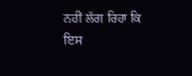ਨਹੀਂ ਲੱਗ ਰਿਹਾ ਕਿ ਇਸ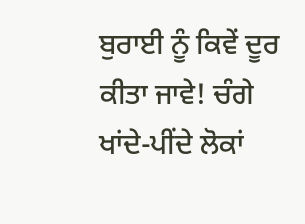ਬੁਰਾਈ ਨੂੰ ਕਿਵੇਂ ਦੂਰ ਕੀਤਾ ਜਾਵੇ! ਚੰਗੇ ਖਾਂਦੇ-ਪੀਂਦੇ ਲੋਕਾਂ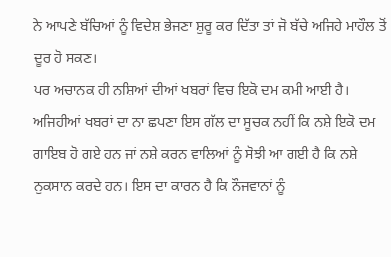ਨੇ ਆਪਣੇ ਬੱਚਿਆਂ ਨੂੰ ਵਿਦੇਸ਼ ਭੇਜਣਾ ਸ਼ੁਰੂ ਕਰ ਦਿੱਤਾ ਤਾਂ ਜੋ ਬੱਚੇ ਅਜਿਹੇ ਮਾਹੌਲ ਤੋਂ ਦੂਰ ਹੋ ਸਕਣ।
ਪਰ ਅਚਾਨਕ ਹੀ ਨਸ਼ਿਆਂ ਦੀਆਂ ਖਬਰਾਂ ਵਿਚ ਇਕੋ ਦਮ ਕਮੀ ਆਈ ਹੈ। ਅਜਿਹੀਆਂ ਖਬਰਾਂ ਦਾ ਨਾ ਛਪਣਾ ਇਸ ਗੱਲ ਦਾ ਸੂਚਕ ਨਹੀਂ ਕਿ ਨਸ਼ੇ ਇਕੋ ਦਮ ਗਾਇਬ ਹੋ ਗਏ ਹਨ ਜਾਂ ਨਸ਼ੇ ਕਰਨ ਵਾਲਿਆਂ ਨੂੰ ਸੋਝੀ ਆ ਗਈ ਹੈ ਕਿ ਨਸ਼ੇ ਨੁਕਸਾਨ ਕਰਦੇ ਹਨ। ਇਸ ਦਾ ਕਾਰਨ ਹੈ ਕਿ ਨੌਜਵਾਨਾਂ ਨੂੰ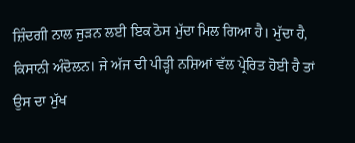ਜ਼ਿੰਦਗੀ ਨਾਲ ਜੁੜਨ ਲਈ ਇਕ ਠੋਸ ਮੁੱਦਾ ਮਿਲ ਗਿਆ ਹੈ। ਮੁੱਦਾ ਹੈ, ਕਿਸਾਨੀ ਅੰਦੋਲਨ। ਜੇ ਅੱਜ ਦੀ ਪੀੜ੍ਹੀ ਨਸ਼ਿਆਂ ਵੱਲ ਪ੍ਰੇਰਿਤ ਹੋਈ ਹੈ ਤਾਂ ਉਸ ਦਾ ਮੁੱਖ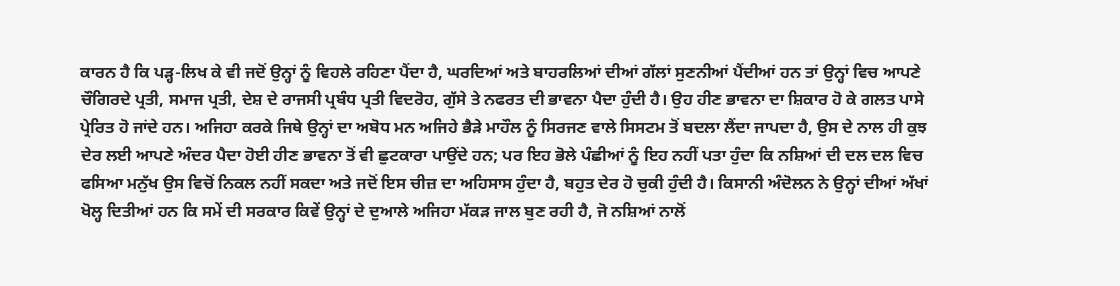ਕਾਰਨ ਹੈ ਕਿ ਪੜ੍ਹ-ਲਿਖ ਕੇ ਵੀ ਜਦੋਂ ਉਨ੍ਹਾਂ ਨੂੰ ਵਿਹਲੇ ਰਹਿਣਾ ਪੈਂਦਾ ਹੈ, ਘਰਦਿਆਂ ਅਤੇ ਬਾਹਰਲਿਆਂ ਦੀਆਂ ਗੱਲਾਂ ਸੁਣਨੀਆਂ ਪੈਂਦੀਆਂ ਹਨ ਤਾਂ ਉਨ੍ਹਾਂ ਵਿਚ ਆਪਣੇ ਚੌਗਿਰਦੇ ਪ੍ਰਤੀ, ਸਮਾਜ ਪ੍ਰਤੀ, ਦੇਸ਼ ਦੇ ਰਾਜਸੀ ਪ੍ਰਬੰਧ ਪ੍ਰਤੀ ਵਿਦਰੋਹ, ਗੁੱਸੇ ਤੇ ਨਫਰਤ ਦੀ ਭਾਵਨਾ ਪੈਦਾ ਹੁੰਦੀ ਹੈ। ਉਹ ਹੀਣ ਭਾਵਨਾ ਦਾ ਸ਼ਿਕਾਰ ਹੋ ਕੇ ਗਲਤ ਪਾਸੇ ਪ੍ਰੇਰਿਤ ਹੋ ਜਾਂਦੇ ਹਨ। ਅਜਿਹਾ ਕਰਕੇ ਜਿਥੇ ਉਨ੍ਹਾਂ ਦਾ ਅਬੋਧ ਮਨ ਅਜਿਹੇ ਭੈੜੇ ਮਾਹੌਲ ਨੂੰ ਸਿਰਜਣ ਵਾਲੇ ਸਿਸਟਮ ਤੋਂ ਬਦਲਾ ਲੈਂਦਾ ਜਾਪਦਾ ਹੈ, ਉਸ ਦੇ ਨਾਲ ਹੀ ਕੁਝ ਦੇਰ ਲਈ ਆਪਣੇ ਅੰਦਰ ਪੈਦਾ ਹੋਈ ਹੀਣ ਭਾਵਨਾ ਤੋਂ ਵੀ ਛੁਟਕਾਰਾ ਪਾਉਂਦੇ ਹਨ; ਪਰ ਇਹ ਭੋਲੇ ਪੰਛੀਆਂ ਨੂੰ ਇਹ ਨਹੀਂ ਪਤਾ ਹੁੰਦਾ ਕਿ ਨਸ਼ਿਆਂ ਦੀ ਦਲ ਦਲ ਵਿਚ ਫਸਿਆ ਮਨੁੱਖ ਉਸ ਵਿਚੋਂ ਨਿਕਲ ਨਹੀਂ ਸਕਦਾ ਅਤੇ ਜਦੋਂ ਇਸ ਚੀਜ਼ ਦਾ ਅਹਿਸਾਸ ਹੁੰਦਾ ਹੈ, ਬਹੁਤ ਦੇਰ ਹੋ ਚੁਕੀ ਹੁੰਦੀ ਹੈ। ਕਿਸਾਨੀ ਅੰਦੋਲਨ ਨੇ ਉਨ੍ਹਾਂ ਦੀਆਂ ਅੱਖਾਂ ਖੋਲ੍ਹ ਦਿਤੀਆਂ ਹਨ ਕਿ ਸਮੇਂ ਦੀ ਸਰਕਾਰ ਕਿਵੇਂ ਉਨ੍ਹਾਂ ਦੇ ਦੁਆਲੇ ਅਜਿਹਾ ਮੱਕੜ ਜਾਲ ਬੁਣ ਰਹੀ ਹੈ, ਜੋ ਨਸ਼ਿਆਂ ਨਾਲੋਂ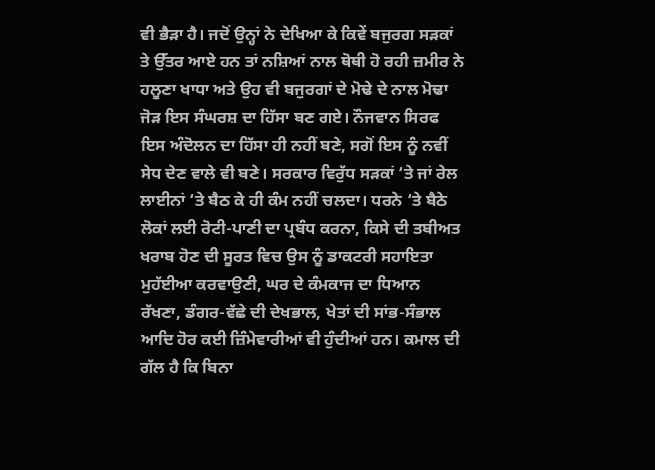ਵੀ ਭੈੜਾ ਹੈ। ਜਦੋਂ ਉਨ੍ਹਾਂ ਨੇ ਦੇਖਿਆ ਕੇ ਕਿਵੇਂ ਬਜੁਰਗ ਸੜਕਾਂ ਤੇ ਉੱਤਰ ਆਏ ਹਨ ਤਾਂ ਨਸ਼ਿਆਂ ਨਾਲ ਥੋਥੀ ਹੋ ਰਹੀ ਜ਼ਮੀਰ ਨੇ ਹਲੂਣਾ ਖਾਧਾ ਅਤੇ ਉਹ ਵੀ ਬਜੁਰਗਾਂ ਦੇ ਮੋਢੇ ਦੇ ਨਾਲ ਮੋਢਾ ਜੋੜ ਇਸ ਸੰਘਰਸ਼ ਦਾ ਹਿੱਸਾ ਬਣ ਗਏ। ਨੌਜਵਾਨ ਸਿਰਫ ਇਸ ਅੰਦੋਲਨ ਦਾ ਹਿੱਸਾ ਹੀ ਨਹੀਂ ਬਣੇ, ਸਗੋਂ ਇਸ ਨੂੰ ਨਵੀਂ ਸੇਧ ਦੇਣ ਵਾਲੇ ਵੀ ਬਣੇ। ਸਰਕਾਰ ਵਿਰੁੱਧ ਸੜਕਾਂ ‘ਤੇ ਜਾਂ ਰੇਲ ਲਾਈਨਾਂ ‘ਤੇ ਬੈਠ ਕੇ ਹੀ ਕੰਮ ਨਹੀਂ ਚਲਦਾ। ਧਰਨੇ ‘ਤੇ ਬੈਠੇ ਲੋਕਾਂ ਲਈ ਰੋਟੀ-ਪਾਣੀ ਦਾ ਪ੍ਰਬੰਧ ਕਰਨਾ, ਕਿਸੇ ਦੀ ਤਬੀਅਤ ਖਰਾਬ ਹੋਣ ਦੀ ਸੂਰਤ ਵਿਚ ਉਸ ਨੂੰ ਡਾਕਟਰੀ ਸਹਾਇਤਾ ਮੁਹੱਈਆ ਕਰਵਾਉਣੀ, ਘਰ ਦੇ ਕੰਮਕਾਜ ਦਾ ਧਿਆਨ ਰੱਖਣਾ, ਡੰਗਰ-ਵੱਛੇ ਦੀ ਦੇਖਭਾਲ, ਖੇਤਾਂ ਦੀ ਸਾਂਭ-ਸੰਭਾਲ ਆਦਿ ਹੋਰ ਕਈ ਜ਼ਿੰਮੇਵਾਰੀਆਂ ਵੀ ਹੁੰਦੀਆਂ ਹਨ। ਕਮਾਲ ਦੀ ਗੱਲ ਹੈ ਕਿ ਬਿਨਾ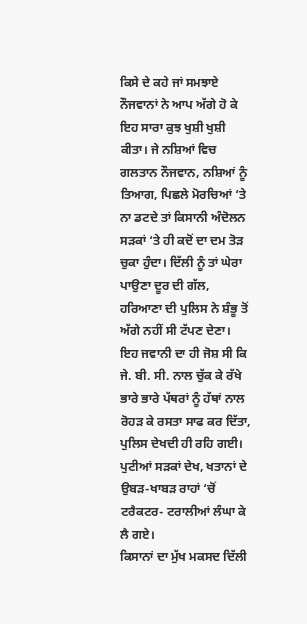ਕਿਸੇ ਦੇ ਕਹੇ ਜਾਂ ਸਮਝਾਏ ਨੌਜਵਾਨਾਂ ਨੇ ਆਪ ਅੱਗੇ ਹੋ ਕੇ ਇਹ ਸਾਰਾ ਕੁਝ ਖੁਸ਼ੀ ਖੁਸ਼ੀ ਕੀਤਾ। ਜੇ ਨਸ਼ਿਆਂ ਵਿਚ ਗਲਤਾਨ ਨੌਜਵਾਨ, ਨਸ਼ਿਆਂ ਨੂੰ ਤਿਆਗ, ਪਿਛਲੇ ਮੋਰਚਿਆਂ ‘ਤੇ ਨਾ ਡਟਦੇ ਤਾਂ ਕਿਸਾਨੀ ਅੰਦੋਲਨ ਸੜਕਾਂ ‘ਤੇ ਹੀ ਕਦੋਂ ਦਾ ਦਮ ਤੋੜ ਚੁਕਾ ਹੁੰਦਾ। ਦਿੱਲੀ ਨੂੰ ਤਾਂ ਘੇਰਾ ਪਾਉਣਾ ਦੂਰ ਦੀ ਗੱਲ, ਹਰਿਆਣਾ ਦੀ ਪੁਲਿਸ ਨੇ ਸ਼ੰਭੂ ਤੋਂ ਅੱਗੇ ਨਹੀਂ ਸੀ ਟੱਪਣ ਦੇਣਾ। ਇਹ ਜਵਾਨੀ ਦਾ ਹੀ ਜੋਸ਼ ਸੀ ਕਿ ਜੇ. ਬੀ. ਸੀ. ਨਾਲ ਚੁੱਕ ਕੇ ਰੱਖੇ ਭਾਰੇ ਭਾਰੇ ਪੱਥਰਾਂ ਨੂੰ ਹੱਥਾਂ ਨਾਲ ਰੋਹੜ ਕੇ ਰਸਤਾ ਸਾਫ ਕਰ ਦਿੱਤਾ, ਪੁਲਿਸ ਦੇਖਦੀ ਹੀ ਰਹਿ ਗਈ। ਪੁਟੀਆਂ ਸੜਕਾਂ ਦੇਖ, ਖਤਾਨਾਂ ਦੇ ਉਬੜ-ਖਾਬੜ ਰਾਹਾਂ ‘ਚੋਂ ਟਰੈਕਟਰ- ਟਰਾਲੀਆਂ ਲੰਘਾ ਕੇ ਲੈ ਗਏ।
ਕਿਸਾਨਾਂ ਦਾ ਮੁੱਖ ਮਕਸਦ ਦਿੱਲੀ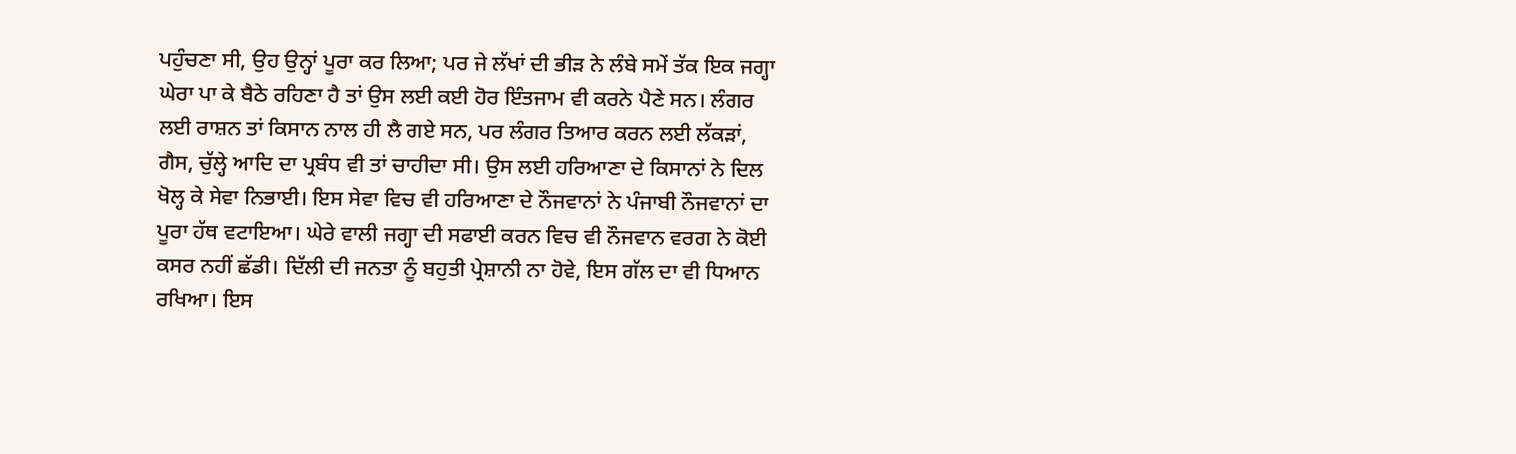ਪਹੁੰਚਣਾ ਸੀ, ਉਹ ਉਨ੍ਹਾਂ ਪੂਰਾ ਕਰ ਲਿਆ; ਪਰ ਜੇ ਲੱਖਾਂ ਦੀ ਭੀੜ ਨੇ ਲੰਬੇ ਸਮੇਂ ਤੱਕ ਇਕ ਜਗ੍ਹਾ ਘੇਰਾ ਪਾ ਕੇ ਬੈਠੇ ਰਹਿਣਾ ਹੈ ਤਾਂ ਉਸ ਲਈ ਕਈ ਹੋਰ ਇੰਤਜਾਮ ਵੀ ਕਰਨੇ ਪੈਣੇ ਸਨ। ਲੰਗਰ ਲਈ ਰਾਸ਼ਨ ਤਾਂ ਕਿਸਾਨ ਨਾਲ ਹੀ ਲੈ ਗਏ ਸਨ, ਪਰ ਲੰਗਰ ਤਿਆਰ ਕਰਨ ਲਈ ਲੱਕੜਾਂ, ਗੈਸ, ਚੁੱਲ੍ਹੇ ਆਦਿ ਦਾ ਪ੍ਰਬੰਧ ਵੀ ਤਾਂ ਚਾਹੀਦਾ ਸੀ। ਉਸ ਲਈ ਹਰਿਆਣਾ ਦੇ ਕਿਸਾਨਾਂ ਨੇ ਦਿਲ ਖੋਲ੍ਹ ਕੇ ਸੇਵਾ ਨਿਭਾਈ। ਇਸ ਸੇਵਾ ਵਿਚ ਵੀ ਹਰਿਆਣਾ ਦੇ ਨੌਜਵਾਨਾਂ ਨੇ ਪੰਜਾਬੀ ਨੌਜਵਾਨਾਂ ਦਾ ਪੂਰਾ ਹੱਥ ਵਟਾਇਆ। ਘੇਰੇ ਵਾਲੀ ਜਗ੍ਹਾ ਦੀ ਸਫਾਈ ਕਰਨ ਵਿਚ ਵੀ ਨੌਜਵਾਨ ਵਰਗ ਨੇ ਕੋਈ ਕਸਰ ਨਹੀਂ ਛੱਡੀ। ਦਿੱਲੀ ਦੀ ਜਨਤਾ ਨੂੰ ਬਹੁਤੀ ਪ੍ਰੇਸ਼ਾਨੀ ਨਾ ਹੋਵੇ, ਇਸ ਗੱਲ ਦਾ ਵੀ ਧਿਆਨ ਰਖਿਆ। ਇਸ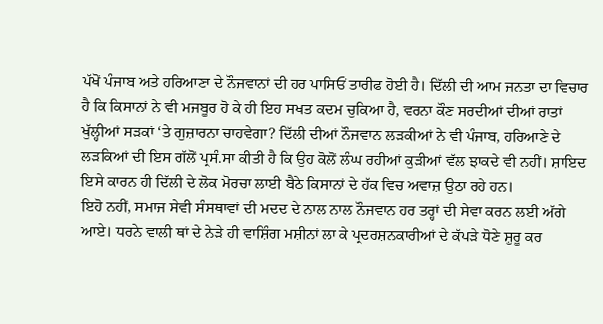ਪੱਖੋਂ ਪੰਜਾਬ ਅਤੇ ਹਰਿਆਣਾ ਦੇ ਨੌਜਵਾਨਾਂ ਦੀ ਹਰ ਪਾਸਿਓਂ ਤਾਰੀਫ ਹੋਈ ਹੈ। ਦਿੱਲੀ ਦੀ ਆਮ ਜਨਤਾ ਦਾ ਵਿਚਾਰ ਹੈ ਕਿ ਕਿਸਾਨਾਂ ਨੇ ਵੀ ਮਜਬੂਰ ਹੋ ਕੇ ਹੀ ਇਹ ਸਖਤ ਕਦਮ ਚੁਕਿਆ ਹੈ, ਵਰਨਾ ਕੌਣ ਸਰਦੀਆਂ ਦੀਆਂ ਰਾਤਾਂ ਖੁੱਲ੍ਹੀਆਂ ਸੜਕਾਂ ‘ਤੇ ਗੁਜ਼ਾਰਨਾ ਚਾਹਵੇਗਾ? ਦਿੱਲੀ ਦੀਆਂ ਨੌਜਵਾਨ ਲੜਕੀਆਂ ਨੇ ਵੀ ਪੰਜਾਬ, ਹਰਿਆਣੇ ਦੇ ਲੜਕਿਆਂ ਦੀ ਇਸ ਗੱਲੋਂ ਪ੍ਰਸੰ.ਸਾ ਕੀਤੀ ਹੈ ਕਿ ਉਹ ਕੋਲੋਂ ਲੰਘ ਰਹੀਆਂ ਕੁੜੀਆਂ ਵੱਲ ਝਾਕਦੇ ਵੀ ਨਹੀਂ। ਸ਼ਾਇਦ ਇਸੇ ਕਾਰਨ ਹੀ ਦਿੱਲੀ ਦੇ ਲੋਕ ਮੋਰਚਾ ਲਾਈ ਬੈਠੇ ਕਿਸਾਨਾਂ ਦੇ ਹੱਕ ਵਿਚ ਅਵਾਜ਼ ਉਠਾ ਰਹੇ ਹਨ।
ਇਹੋ ਨਹੀਂ, ਸਮਾਜ ਸੇਵੀ ਸੰਸਥਾਵਾਂ ਦੀ ਮਦਦ ਦੇ ਨਾਲ ਨਾਲ ਨੌਜਵਾਨ ਹਰ ਤਰ੍ਹਾਂ ਦੀ ਸੇਵਾ ਕਰਨ ਲਈ ਅੱਗੇ ਆਏ। ਧਰਨੇ ਵਾਲੀ ਥਾਂ ਦੇ ਨੇੜੇ ਹੀ ਵਾਸ਼ਿੰਗ ਮਸ਼ੀਨਾਂ ਲਾ ਕੇ ਪ੍ਰਦਰਸ਼ਨਕਾਰੀਆਂ ਦੇ ਕੱਪੜੇ ਧੋਣੇ ਸ਼ੁਰੂ ਕਰ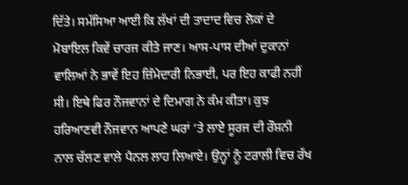ਦਿੱਤੇ। ਸਮੱਸਿਆ ਆਈ ਕਿ ਲੱਖਾਂ ਦੀ ਤਾਦਾਦ ਵਿਚ ਲੋਕਾਂ ਦੇ ਮੋਬਾਇਲ ਕਿਵੇਂ ਚਾਰਜ ਕੀਤੇ ਜਾਣ। ਆਸ-ਪਾਸ ਦੀਆਂ ਦੁਕਾਨਾਂ ਵਾਲਿਆਂ ਨੇ ਭਾਵੇਂ ਇਹ ਜ਼ਿੰਮੇਦਾਰੀ ਨਿਭਾਈ, ਪਰ ਇਹ ਕਾਫੀ ਨਹੀਂ ਸੀ। ਇਥੇ ਫਿਰ ਨੌਜਵਾਨਾਂ ਦੇ ਦਿਮਾਗ ਨੇ ਕੰਮ ਕੀਤਾ। ਕੁਝ ਹਰਿਆਣਵੀ ਨੌਜਵਾਨ ਆਪਣੇ ਘਰਾਂ ‘ਤੇ ਲਾਏ ਸੂਰਜ ਦੀ ਰੌਸ਼ਨੀ ਨਾਲ ਚੱਲਣ ਵਾਲੇ ਪੈਨਲ ਲਾਹ ਲਿਆਏ। ਉਨ੍ਹਾਂ ਨੂੰ ਟਰਾਲੀ ਵਿਚ ਰੱਖ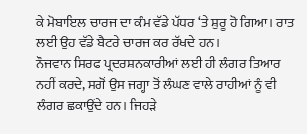ਕੇ ਮੋਬਾਇਲ ਚਾਰਜ ਦਾ ਕੰਮ ਵੱਡੇ ਪੱਧਰ ‘ਤੇ ਸ਼ੁਰੂ ਹੋ ਗਿਆ। ਰਾਤ ਲਈ ਉਹ ਵੱਡੇ ਬੈਟਰੇ ਚਾਰਜ ਕਰ ਰੱਖਦੇ ਹਨ।
ਨੌਜਵਾਨ ਸਿਰਫ ਪ੍ਰਦਰਸ਼ਨਕਾਰੀਆਂ ਲਈ ਹੀ ਲੰਗਰ ਤਿਆਰ ਨਹੀਂ ਕਰਦੇ, ਸਗੋਂ ਉਸ ਜਗ੍ਹਾ ਤੋਂ ਲੰਘਣ ਵਾਲੇ ਰਾਹੀਆਂ ਨੂੰ ਵੀ ਲੰਗਰ ਛਕਾਉਂਦੇ ਹਨ। ਜਿਹੜੇ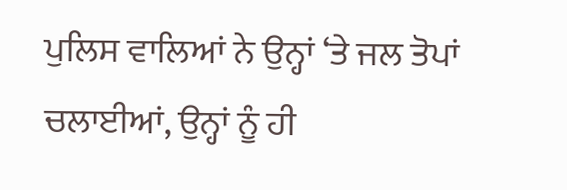ਪੁਲਿਸ ਵਾਲਿਆਂ ਨੇ ਉਨ੍ਹਾਂ ‘ਤੇ ਜਲ ਤੋਪਾਂ ਚਲਾਈਆਂ, ਉਨ੍ਹਾਂ ਨੂੰ ਹੀ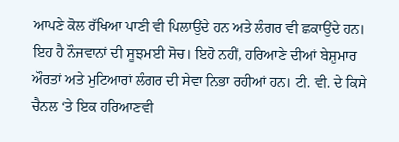ਆਪਣੇ ਕੋਲ ਰੱਖਿਆ ਪਾਣੀ ਵੀ ਪਿਲਾਉਂਦੇ ਹਨ ਅਤੇ ਲੰਗਰ ਵੀ ਛਕਾਉਂਦੇ ਹਨ। ਇਹ ਹੈ ਨੌਜਵਾਨਾਂ ਦੀ ਸੂਝਮਈ ਸੋਚ। ਇਹੋ ਨਹੀਂ, ਹਰਿਆਣੇ ਦੀਆਂ ਬੇਸ਼ੁਮਾਰ ਔਰਤਾਂ ਅਤੇ ਮੁਟਿਆਰਾਂ ਲੰਗਰ ਦੀ ਸੇਵਾ ਨਿਭਾ ਰਹੀਆਂ ਹਨ। ਟੀ. ਵੀ. ਦੇ ਕਿਸੇ ਚੈਨਲ ‘ਤੇ ਇਕ ਹਰਿਆਣਵੀ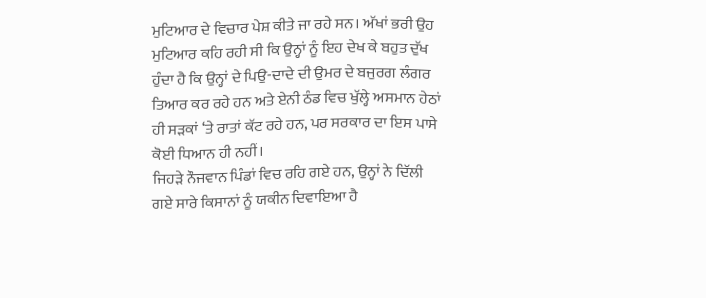ਮੁਟਿਆਰ ਦੇ ਵਿਚਾਰ ਪੇਸ਼ ਕੀਤੇ ਜਾ ਰਹੇ ਸਨ। ਅੱਖਾਂ ਭਰੀ ਉਹ ਮੁਟਿਆਰ ਕਹਿ ਰਹੀ ਸੀ ਕਿ ਉਨ੍ਹਾਂ ਨੂੰ ਇਹ ਦੇਖ ਕੇ ਬਹੁਤ ਦੁੱਖ ਹੁੰਦਾ ਹੈ ਕਿ ਉਨ੍ਹਾਂ ਦੇ ਪਿਉ-ਦਾਦੇ ਦੀ ਉਮਰ ਦੇ ਬਜੁਰਗ ਲੰਗਰ ਤਿਆਰ ਕਰ ਰਹੇ ਹਨ ਅਤੇ ਏਨੀ ਠੰਡ ਵਿਚ ਖੁੱਲ੍ਹੇ ਅਸਮਾਨ ਹੇਠਾਂ ਹੀ ਸੜਕਾਂ ‘ਤੇ ਰਾਤਾਂ ਕੱਟ ਰਹੇ ਹਨ, ਪਰ ਸਰਕਾਰ ਦਾ ਇਸ ਪਾਸੇ ਕੋਈ ਧਿਆਨ ਹੀ ਨਹੀਂ।
ਜਿਹੜੇ ਨੌਜਵਾਨ ਪਿੰਡਾਂ ਵਿਚ ਰਹਿ ਗਏ ਹਨ, ਉਨ੍ਹਾਂ ਨੇ ਦਿੱਲੀ ਗਏ ਸਾਰੇ ਕਿਸਾਨਾਂ ਨੂੰ ਯਕੀਨ ਦਿਵਾਇਆ ਹੈ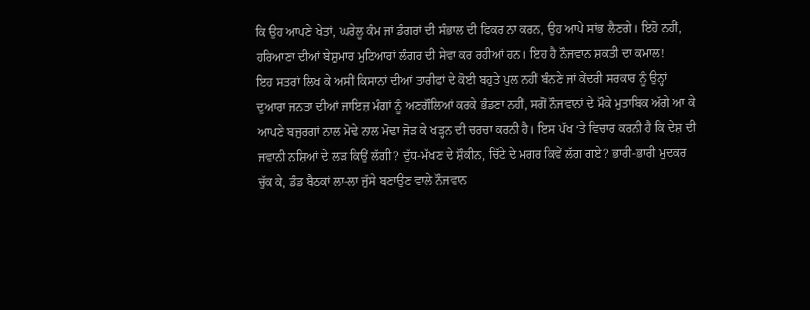ਕਿ ਉਹ ਆਪਣੇ ਖੇਤਾਂ, ਘਰੇਲੂ ਕੰਮ ਜਾਂ ਡੰਗਰਾਂ ਦੀ ਸੰਭਾਲ ਦੀ ਫਿਕਰ ਨਾ ਕਰਨ, ਉਹ ਆਪੇ ਸਾਂਭ ਲੈਣਗੇ। ਇਹੋ ਨਹੀਂ, ਹਰਿਆਣਾ ਦੀਆਂ ਬੇਸ਼ੁਮਾਰ ਮੁਟਿਆਰਾਂ ਲੰਗਰ ਦੀ ਸੇਵਾ ਕਰ ਰਹੀਆਂ ਹਨ। ਇਹ ਹੈ ਨੌਜਵਾਨ ਸ਼ਕਤੀ ਦਾ ਕਮਾਲ!
ਇਹ ਸਤਰਾਂ ਲਿਖ ਕੇ ਅਸੀਂ ਕਿਸਾਨਾਂ ਦੀਆਂ ਤਾਰੀਫਾਂ ਦੇ ਕੋਈ ਬਹੁਤੇ ਪੁਲ ਨਹੀਂ ਬੰਨਣੇ ਜਾਂ ਕੇਂਦਰੀ ਸਰਕਾਰ ਨੂੰ ਉਨ੍ਹਾਂ ਦੁਆਰਾ ਜਨਤਾ ਦੀਆਂ ਜਾਇਜ਼ ਮੰਗਾਂ ਨੂੰ ਅਣਗੌਲਿਆਂ ਕਰਕੇ ਭੰਡਣਾ ਨਹੀਂ, ਸਗੋਂ ਨੌਜਵਾਨਾਂ ਦੇ ਮੌਕੇ ਮੁਤਾਬਿਕ ਅੱਗੇ ਆ ਕੇ ਆਪਣੇ ਬਜੁਰਗਾਂ ਨਾਲ ਮੋਢੇ ਨਾਲ ਮੋਢਾ ਜੋੜ ਕੇ ਖੜ੍ਹਨ ਦੀ ਚਰਚਾ ਕਰਨੀ ਹੈ। ਇਸ ਪੱਖ ‘ਤੇ ਵਿਚਾਰ ਕਰਨੀ ਹੈ ਕਿ ਦੇਸ਼ ਦੀ ਜਵਾਨੀ ਨਸ਼ਿਆਂ ਦੇ ਲੜ ਕਿਉਂ ਲੱਗੀ? ਦੁੱਧ-ਮੱਖਣ ਦੇ ਸ਼ੌਕੀਨ, ਚਿੱਟੇ ਦੇ ਮਗਰ ਕਿਵੇਂ ਲੱਗ ਗਏ? ਭਾਰੀ-ਭਾਰੀ ਮੁਦਕਰ ਚੁੱਕ ਕੇ, ਡੰਡ ਬੈਠਕਾਂ ਲਾ-ਲਾ ਜੁੱਸੇ ਬਣਾਉਣ ਵਾਲੇ ਨੌਜਵਾਨ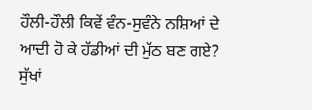ਹੌਲੀ-ਹੌਲੀ ਕਿਵੇਂ ਵੰਨ-ਸੁਵੰਨੇ ਨਸ਼ਿਆਂ ਦੇ ਆਦੀ ਹੋ ਕੇ ਹੱਡੀਆਂ ਦੀ ਮੁੱਠ ਬਣ ਗਏ? ਸੁੱਖਾਂ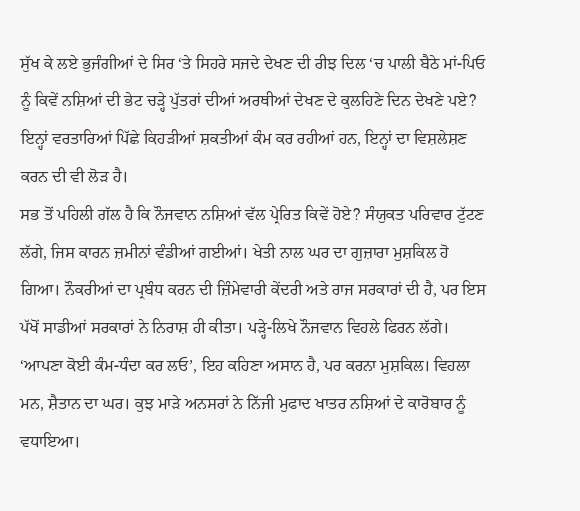ਸੁੱਖ ਕੇ ਲਏ ਭੁਜੰਗੀਆਂ ਦੇ ਸਿਰ ‘ਤੇ ਸਿਹਰੇ ਸਜਦੇ ਦੇਖਣ ਦੀ ਰੀਝ ਦਿਲ ‘ਚ ਪਾਲੀ ਬੈਠੇ ਮਾਂ-ਪਿਓ ਨੂੰ ਕਿਵੇਂ ਨਸ਼ਿਆਂ ਦੀ ਭੇਟ ਚੜ੍ਹੇ ਪੁੱਤਰਾਂ ਦੀਆਂ ਅਰਥੀਆਂ ਦੇਖਣ ਦੇ ਕੁਲਹਿਣੇ ਦਿਨ ਦੇਖਣੇ ਪਏ? ਇਨ੍ਹਾਂ ਵਰਤਾਰਿਆਂ ਪਿੱਛੇ ਕਿਹੜੀਆਂ ਸ਼ਕਤੀਆਂ ਕੰਮ ਕਰ ਰਹੀਆਂ ਹਨ, ਇਨ੍ਹਾਂ ਦਾ ਵਿਸ਼ਲੇਸ਼ਣ ਕਰਨ ਦੀ ਵੀ ਲੋੜ ਹੈ।
ਸਭ ਤੋਂ ਪਹਿਲੀ ਗੱਲ ਹੈ ਕਿ ਨੌਜਵਾਨ ਨਸ਼ਿਆਂ ਵੱਲ ਪ੍ਰੇਰਿਤ ਕਿਵੇਂ ਹੋਏ? ਸੰਯੁਕਤ ਪਰਿਵਾਰ ਟੁੱਟਣ ਲੱਗੇ, ਜਿਸ ਕਾਰਨ ਜ਼ਮੀਨਾਂ ਵੰਡੀਆਂ ਗਈਆਂ। ਖੇਤੀ ਨਾਲ ਘਰ ਦਾ ਗੁਜ਼ਾਰਾ ਮੁਸ਼ਕਿਲ ਹੋ ਗਿਆ। ਨੌਕਰੀਆਂ ਦਾ ਪ੍ਰਬੰਧ ਕਰਨ ਦੀ ਜ਼ਿੰਮੇਵਾਰੀ ਕੇਂਦਰੀ ਅਤੇ ਰਾਜ ਸਰਕਾਰਾਂ ਦੀ ਹੈ, ਪਰ ਇਸ ਪੱਖੋਂ ਸਾਡੀਆਂ ਸਰਕਾਰਾਂ ਨੇ ਨਿਰਾਸ਼ ਹੀ ਕੀਤਾ। ਪੜ੍ਹੇ-ਲਿਖੇ ਨੌਜਵਾਨ ਵਿਹਲੇ ਫਿਰਨ ਲੱਗੇ। ‘ਆਪਣਾ ਕੋਈ ਕੰਮ-ਧੰਦਾ ਕਰ ਲਓ’, ਇਹ ਕਹਿਣਾ ਅਸਾਨ ਹੈ, ਪਰ ਕਰਨਾ ਮੁਸ਼ਕਿਲ। ਵਿਹਲਾ ਮਨ, ਸ਼ੈਤਾਨ ਦਾ ਘਰ। ਕੁਝ ਮਾੜੇ ਅਨਸਰਾਂ ਨੇ ਨਿੱਜੀ ਮੁਫਾਦ ਖਾਤਰ ਨਸ਼ਿਆਂ ਦੇ ਕਾਰੋਬਾਰ ਨੂੰ ਵਧਾਇਆ।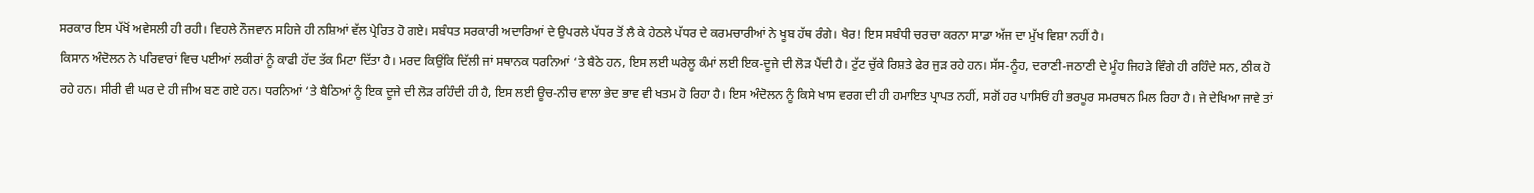ਸਰਕਾਰ ਇਸ ਪੱਖੋਂ ਅਵੇਸਲੀ ਹੀ ਰਹੀ। ਵਿਹਲੇ ਨੌਜਵਾਨ ਸਹਿਜੇ ਹੀ ਨਸ਼ਿਆਂ ਵੱਲ ਪ੍ਰੇਰਿਤ ਹੋ ਗਏ। ਸਬੰਧਤ ਸਰਕਾਰੀ ਅਦਾਰਿਆਂ ਦੇ ਉਪਰਲੇ ਪੱਧਰ ਤੋਂ ਲੈ ਕੇ ਹੇਠਲੇ ਪੱਧਰ ਦੇ ਕਰਮਚਾਰੀਆਂ ਨੇ ਖੂਬ ਹੱਥ ਰੰਗੇ। ਖੈਰ! ਇਸ ਸਬੰਧੀ ਚਰਚਾ ਕਰਨਾ ਸਾਡਾ ਅੱਜ ਦਾ ਮੁੱਖ ਵਿਸ਼ਾ ਨਹੀਂ ਹੈ।
ਕਿਸਾਨ ਅੰਦੋਲਨ ਨੇ ਪਰਿਵਾਰਾਂ ਵਿਚ ਪਈਆਂ ਲਕੀਰਾਂ ਨੂੰ ਕਾਫੀ ਹੱਦ ਤੱਕ ਮਿਟਾ ਦਿੱਤਾ ਹੈ। ਮਰਦ ਕਿਉਂਕਿ ਦਿੱਲੀ ਜਾਂ ਸਥਾਨਕ ਧਰਨਿਆਂ ‘ਤੇ ਬੈਠੇ ਹਨ, ਇਸ ਲਈ ਘਰੇਲੂ ਕੰਮਾਂ ਲਈ ਇਕ-ਦੂਜੇ ਦੀ ਲੋੜ ਪੈਂਦੀ ਹੈ। ਟੁੱਟ ਚੁੱਕੇ ਰਿਸ਼ਤੇ ਫੇਰ ਜੁੜ ਰਹੇ ਹਨ। ਸੱਸ-ਨੂੰਹ, ਦਰਾਣੀ-ਜਠਾਣੀ ਦੇ ਮੂੰਹ ਜਿਹੜੇ ਵਿੰਗੇ ਹੀ ਰਹਿੰਦੇ ਸਨ, ਠੀਕ ਹੋ ਰਹੇ ਹਨ। ਸੀਰੀ ਵੀ ਘਰ ਦੇ ਹੀ ਜੀਅ ਬਣ ਗਏ ਹਨ। ਧਰਨਿਆਂ ‘ਤੇ ਬੈਠਿਆਂ ਨੂੰ ਇਕ ਦੂਜੇ ਦੀ ਲੋੜ ਰਹਿੰਦੀ ਹੀ ਹੈ, ਇਸ ਲਈ ਊਚ-ਨੀਚ ਵਾਲਾ ਭੇਦ ਭਾਵ ਵੀ ਖਤਮ ਹੋ ਰਿਹਾ ਹੈ। ਇਸ ਅੰਦੋਲਨ ਨੂੰ ਕਿਸੇ ਖਾਸ ਵਰਗ ਦੀ ਹੀ ਹਮਾਇਤ ਪ੍ਰਾਪਤ ਨਹੀਂ, ਸਗੋਂ ਹਰ ਪਾਸਿਓਂ ਹੀ ਭਰਪੂਰ ਸਮਰਥਨ ਮਿਲ ਰਿਹਾ ਹੈ। ਜੇ ਦੇਖਿਆ ਜਾਵੇ ਤਾਂ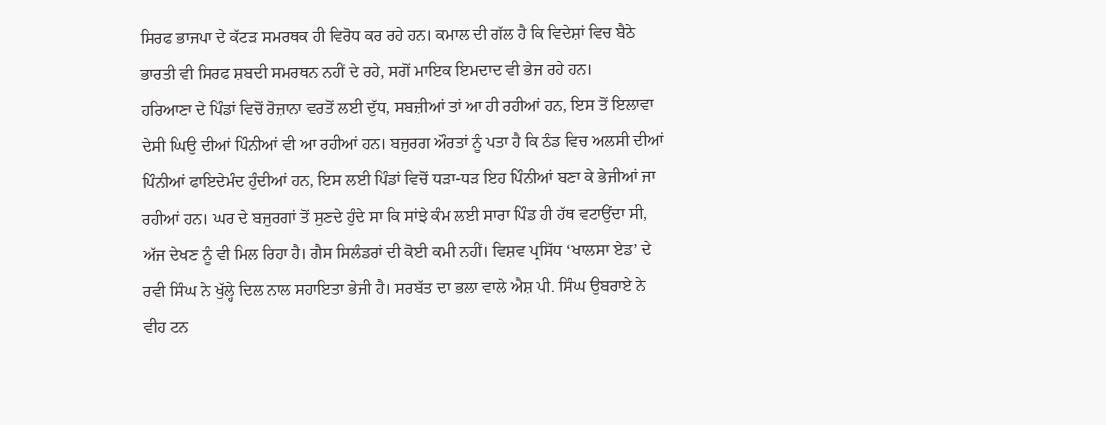ਸਿਰਫ ਭਾਜਪਾ ਦੇ ਕੱਟੜ ਸਮਰਥਕ ਹੀ ਵਿਰੋਧ ਕਰ ਰਹੇ ਹਨ। ਕਮਾਲ ਦੀ ਗੱਲ ਹੈ ਕਿ ਵਿਦੇਸ਼ਾਂ ਵਿਚ ਬੈਠੇ ਭਾਰਤੀ ਵੀ ਸਿਰਫ ਸ਼ਬਦੀ ਸਮਰਥਨ ਨਹੀਂ ਦੇ ਰਹੇ, ਸਗੋਂ ਮਾਇਕ ਇਮਦਾਦ ਵੀ ਭੇਜ ਰਹੇ ਹਨ।
ਹਰਿਆਣਾ ਦੇ ਪਿੰਡਾਂ ਵਿਚੋਂ ਰੋਜ਼ਾਨਾ ਵਰਤੋਂ ਲਈ ਦੁੱਧ, ਸਬਜ਼ੀਆਂ ਤਾਂ ਆ ਹੀ ਰਹੀਆਂ ਹਨ, ਇਸ ਤੋਂ ਇਲਾਵਾ ਦੇਸੀ ਘਿਉ ਦੀਆਂ ਪਿੰਨੀਆਂ ਵੀ ਆ ਰਹੀਆਂ ਹਨ। ਬਜੁਰਗ ਔਰਤਾਂ ਨੂੰ ਪਤਾ ਹੈ ਕਿ ਠੰਡ ਵਿਚ ਅਲਸੀ ਦੀਆਂ ਪਿੰਨੀਆਂ ਫਾਇਦੇਮੰਦ ਹੁੰਦੀਆਂ ਹਨ, ਇਸ ਲਈ ਪਿੰਡਾਂ ਵਿਚੋਂ ਧੜਾ-ਧੜ ਇਹ ਪਿੰਨੀਆਂ ਬਣਾ ਕੇ ਭੇਜੀਆਂ ਜਾ ਰਹੀਆਂ ਹਨ। ਘਰ ਦੇ ਬਜੁਰਗਾਂ ਤੋਂ ਸੁਣਦੇ ਹੁੰਦੇ ਸਾ ਕਿ ਸਾਂਝੇ ਕੰਮ ਲਈ ਸਾਰਾ ਪਿੰਡ ਹੀ ਹੱਥ ਵਟਾਉਂਦਾ ਸੀ, ਅੱਜ ਦੇਖਣ ਨੂੰ ਵੀ ਮਿਲ ਰਿਹਾ ਹੈ। ਗੈਸ ਸਿਲੰਡਰਾਂ ਦੀ ਕੋਈ ਕਮੀ ਨਹੀਂ। ਵਿਸ਼ਵ ਪ੍ਰਸਿੱਧ ‘ਖਾਲਸਾ ਏਡ’ ਦੇ ਰਵੀ ਸਿੰਘ ਨੇ ਖੁੱਲ੍ਹੇ ਦਿਲ ਨਾਲ ਸਹਾਇਤਾ ਭੇਜੀ ਹੈ। ਸਰਬੱਤ ਦਾ ਭਲਾ ਵਾਲੇ ਐਸ਼ ਪੀ. ਸਿੰਘ ਉਬਰਾਏ ਨੇ ਵੀਹ ਟਨ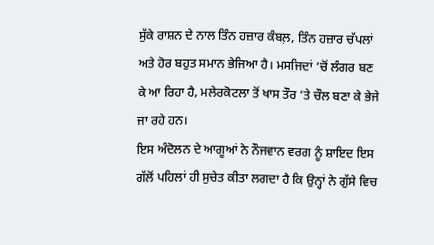ਸੁੱਕੇ ਰਾਸ਼ਨ ਦੇ ਨਾਲ ਤਿੰਨ ਹਜ਼ਾਰ ਕੰਬਲ਼, ਤਿੰਨ ਹਜ਼ਾਰ ਚੱਪਲਾਂ ਅਤੇ ਹੋਰ ਬਹੁਤ ਸਮਾਨ ਭੇਜਿਆ ਹੈ। ਮਸਜਿਦਾਂ ‘ਚੋਂ ਲੰਗਰ ਬਣ ਕੇ ਆ ਰਿਹਾ ਹੈ, ਮਲੇਰਕੋਟਲਾ ਤੋਂ ਖਾਸ ਤੌਰ ‘ਤੇ ਚੌਲ ਬਣਾ ਕੇ ਭੇਜੇ ਜਾ ਰਹੇ ਹਨ।
ਇਸ ਅੰਦੋਲਨ ਦੇ ਆਗੂਆਂ ਨੇ ਨੌਜਵਾਨ ਵਰਗ ਨੂੰ ਸ਼ਾਇਦ ਇਸ ਗੱਲੋਂ ਪਹਿਲਾਂ ਹੀ ਸੁਚੇਤ ਕੀਤਾ ਲਗਦਾ ਹੈ ਕਿ ਉਨ੍ਹਾਂ ਨੇ ਗੁੱਸੇ ਵਿਚ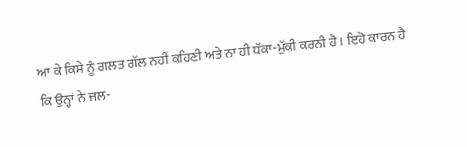ਆ ਕੇ ਕਿਸੇ ਨੂੰ ਗਲਤ ਗੱਲ ਨਹੀਂ ਕਹਿਣੀ ਅਤੇ ਨਾ ਹੀ ਧੱਕਾ-ਮੁੱਕੀ ਕਰਨੀ ਹੈ। ਇਹੋ ਕਾਰਨ ਹੈ ਕਿ ਉਨ੍ਹਾਂ ਨੇ ਜਲ-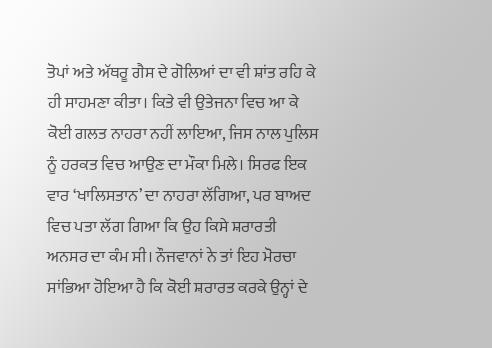ਤੋਪਾਂ ਅਤੇ ਅੱਥਰੂ ਗੈਸ ਦੇ ਗੋਲਿਆਂ ਦਾ ਵੀ ਸ਼ਾਂਤ ਰਹਿ ਕੇ ਹੀ ਸਾਹਮਣਾ ਕੀਤਾ। ਕਿਤੇ ਵੀ ਉਤੇਜਨਾ ਵਿਚ ਆ ਕੇ ਕੋਈ ਗਲਤ ਨਾਹਰਾ ਨਹੀਂ ਲਾਇਆ, ਜਿਸ ਨਾਲ ਪੁਲਿਸ ਨੂੰ ਹਰਕਤ ਵਿਚ ਆਉਣ ਦਾ ਮੌਕਾ ਮਿਲੇ। ਸਿਰਫ ਇਕ ਵਾਰ ‘ਖਾਲਿਸਤਾਨ’ ਦਾ ਨਾਹਰਾ ਲੱਗਿਆ, ਪਰ ਬਾਅਦ ਵਿਚ ਪਤਾ ਲੱਗ ਗਿਆ ਕਿ ਉਹ ਕਿਸੇ ਸ਼ਰਾਰਤੀ ਅਨਸਰ ਦਾ ਕੰਮ ਸੀ। ਨੌਜਵਾਨਾਂ ਨੇ ਤਾਂ ਇਹ ਮੋਰਚਾ ਸਾਂਭਿਆ ਹੋਇਆ ਹੈ ਕਿ ਕੋਈ ਸ਼ਰਾਰਤ ਕਰਕੇ ਉਨ੍ਹਾਂ ਦੇ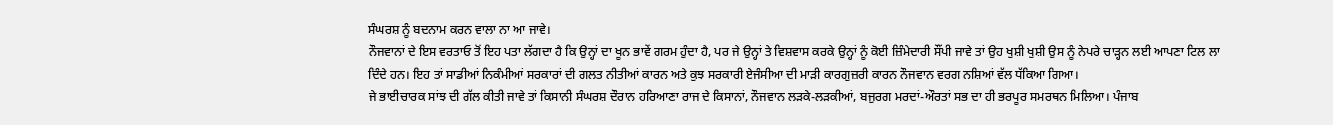ਸੰਘਰਸ਼ ਨੂੰ ਬਦਨਾਮ ਕਰਨ ਵਾਲਾ ਨਾ ਆ ਜਾਵੇ।
ਨੌਜਵਾਨਾਂ ਦੇ ਇਸ ਵਰਤਾਓ ਤੋਂ ਇਹ ਪਤਾ ਲੱਗਦਾ ਹੈ ਕਿ ਉਨ੍ਹਾਂ ਦਾ ਖੂਨ ਭਾਵੇਂ ਗਰਮ ਹੁੰਦਾ ਹੈ, ਪਰ ਜੇ ਉਨ੍ਹਾਂ ਤੇ ਵਿਸ਼ਵਾਸ ਕਰਕੇ ਉਨ੍ਹਾਂ ਨੂੰ ਕੋਈ ਜ਼ਿੰਮੇਦਾਰੀ ਸੌਂਪੀ ਜਾਵੇ ਤਾਂ ਉਹ ਖੁਸ਼ੀ ਖੁਸ਼ੀ ਉਸ ਨੂੰ ਨੇਪਰੇ ਚਾੜ੍ਹਨ ਲਈ ਆਪਣਾ ਟਿਲ ਲਾ ਦਿੰਦੇ ਹਨ। ਇਹ ਤਾਂ ਸਾਡੀਆਂ ਨਿਕੰਮੀਆਂ ਸਰਕਾਰਾਂ ਦੀ ਗਲਤ ਨੀਤੀਆਂ ਕਾਰਨ ਅਤੇ ਕੁਝ ਸਰਕਾਰੀ ਏਜੰਸੀਆ ਦੀ ਮਾੜੀ ਕਾਰਗੁਜ਼ਰੀ ਕਾਰਨ ਨੌਜਵਾਨ ਵਰਗ ਨਸ਼ਿਆਂ ਵੱਲ ਧੱਕਿਆ ਗਿਆ।
ਜੇ ਭਾਈਚਾਰਕ ਸਾਂਝ ਦੀ ਗੱਲ ਕੀਤੀ ਜਾਵੇ ਤਾਂ ਕਿਸਾਨੀ ਸੰਘਰਸ਼ ਦੌਰਾਨ ਹਰਿਆਣਾ ਰਾਜ ਦੇ ਕਿਸਾਨਾਂ, ਨੌਜਵਾਨ ਲੜਕੇ-ਲੜਕੀਆਂ, ਬਜੁਰਗ ਮਰਦਾਂ-ਔਰਤਾਂ ਸਭ ਦਾ ਹੀ ਭਰਪੂਰ ਸਮਰਥਨ ਮਿਲਿਆ। ਪੰਜਾਬ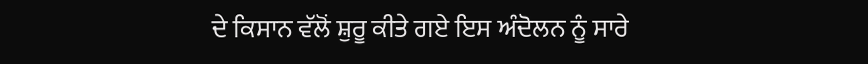ਦੇ ਕਿਸਾਨ ਵੱਲੋਂ ਸ਼ੁਰੂ ਕੀਤੇ ਗਏ ਇਸ ਅੰਦੋਲਨ ਨੂੰ ਸਾਰੇ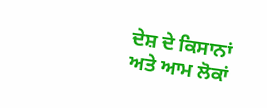ਦੇਸ਼ ਦੇ ਕਿਸਾਨਾਂ ਅਤੇ ਆਮ ਲੋਕਾਂ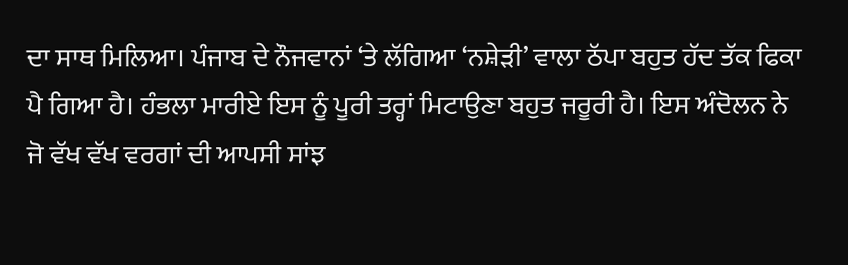ਦਾ ਸਾਥ ਮਿਲਿਆ। ਪੰਜਾਬ ਦੇ ਨੌਜਵਾਨਾਂ ‘ਤੇ ਲੱਗਿਆ ‘ਨਸ਼ੇੜੀ’ ਵਾਲਾ ਠੱਪਾ ਬਹੁਤ ਹੱਦ ਤੱਕ ਫਿਕਾ ਪੈ ਗਿਆ ਹੈ। ਹੰਭਲਾ ਮਾਰੀਏ ਇਸ ਨੂੰ ਪੂਰੀ ਤਰ੍ਹਾਂ ਮਿਟਾਉਣਾ ਬਹੁਤ ਜਰੂਰੀ ਹੈ। ਇਸ ਅੰਦੋਲਨ ਨੇ ਜੋ ਵੱਖ ਵੱਖ ਵਰਗਾਂ ਦੀ ਆਪਸੀ ਸਾਂਝ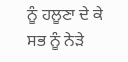ਨੂੰ ਹਲੂਣਾ ਦੇ ਕੇ ਸਭ ਨੂੰ ਨੇੜੇ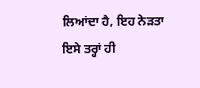ਲਿਆਂਦਾ ਹੈ, ਇਹ ਨੇੜਤਾ ਇਸੇ ਤਰ੍ਹਾਂ ਹੀ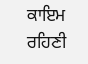ਕਾਇਮ ਰਹਿਣੀ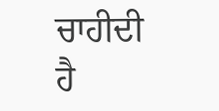ਚਾਹੀਦੀ ਹੈ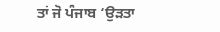ਤਾਂ ਜੋ ਪੰਜਾਬ ‘ਉੜਤਾ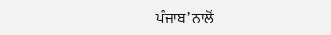ਪੰਜਾਬ’ ਨਾਲੋਂ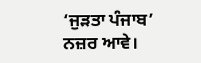‘ਜੁੜਤਾ ਪੰਜਾਬ’ ਨਜ਼ਰ ਆਵੇ।